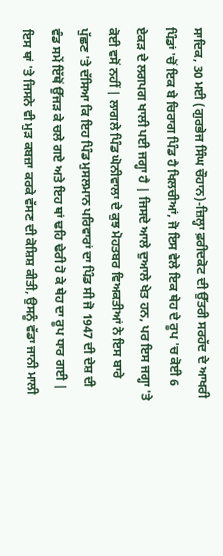ਸਾਦਿਕ, 30 ਮਈ (ਗੁਰਭੇਜ ਸਿੰਘ ਚੌਹਾਨ)-ਜ਼ਿਲ੍ਹਾ ਫ਼ਰੀਦਕੋਟ ਦੀ ਉੱਤਰੀ ਸਰਹੱਦ ਦੇ ਆਖਰੀ ਪਿੰਡਾਂ 'ਚੋਂ ਇਕ ਬੇ ਚਿਰਾਗ ਪਿੰਡ ਹੈ ਖਿਲਚੀਆਂ, ਜੋ ਇਸ ਵੇਲੇ ਇਕ ਥੇਹ ਦੇ ਰੂਪ 'ਚ ਕੋਈ 6 ਏਕੜ ਦੇ ਲਗਪਗ ਖਾਲੀ ਪਈ ਜਗ੍ਹਾ ਹੈ | ਜਿਸਦੇ ਆਲੇ ਦੁਆਲੇ ਖੇਤ ਹਨ, ਪਰ ਇਸ ਜਗ੍ਹਾ 'ਤੇ ਕੋਈ ਵਸੋਂ ਨਹੀਂ | ਲਾਗਲੇ ਪਿੰਡ ਘੋਨੀਵਾਲਾ ਦੇ ਕੁਝ ਮੋਹਤਬਰ ਵਿਅਕਤੀਆਂ ਨੇ ਇਸ ਬਾਰੇ ਪੁੱਛਣ 'ਤੇ ਦੱਸਿਆ ਕਿ ਇਹ ਪਿੰਡ ਮੁਸਲਮਾਨ ਪਰਿਵਾਰਾਂ ਦਾ ਪਿੰਡ ਸੀ ਜੋ 1947 ਦੀ ਦੇਸ਼ ਦੀ ਵੰਡ ਸਮੇਂ ਇੱਥੋਂ ਉੱਜੜ ਕੇ ਚਲੇ ਗਏ ਅਤੇ ਇਹ ਥਾਂ ਢਹਿ ਢੇਰੀ ਹੋ ਕੇ ਥੇਹ ਦਾ ਰੂਪ ਧਾਰ ਗਈ | ਇਸ ਥਾਂ 'ਤੇ ਜਿਸਨੇ ਵੀ ਮੁੜ ਕਬਜ਼ਾ ਕਰਕੇ ਵੱਸਣ ਦੀ ਕੋਸ਼ਿਸ਼ ਕੀਤੀ, ਉਸਨੂੰ ਵੱਡਾ ਜਾਨੀ ਮਾਲੀ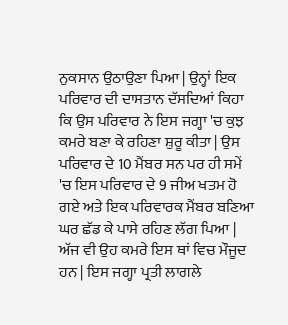ਨੁਕਸਾਨ ਉਠਾਉਣਾ ਪਿਆ | ਉਨ੍ਹਾਂ ਇਕ ਪਰਿਵਾਰ ਦੀ ਦਾਸਤਾਨ ਦੱਸਦਿਆਂ ਕਿਹਾ ਕਿ ਉਸ ਪਰਿਵਾਰ ਨੇ ਇਸ ਜਗ੍ਹਾ 'ਚ ਕੁਝ ਕਮਰੇ ਬਣਾ ਕੇ ਰਹਿਣਾ ਸ਼ੁਰੂ ਕੀਤਾ | ਉਸ ਪਰਿਵਾਰ ਦੇ 10 ਮੈਂਬਰ ਸਨ ਪਰ ਹੀ ਸਮੇਂ 'ਚ ਇਸ ਪਰਿਵਾਰ ਦੇ 9 ਜੀਅ ਖਤਮ ਹੋ ਗਏ ਅਤੇ ਇਕ ਪਰਿਵਾਰਕ ਮੈਂਬਰ ਬਣਿਆ ਘਰ ਛੱਡ ਕੇ ਪਾਸੇ ਰਹਿਣ ਲੱਗ ਪਿਆ | ਅੱਜ ਵੀ ਉਹ ਕਮਰੇ ਇਸ ਥਾਂ ਵਿਚ ਮੌਜੂਦ ਹਨ | ਇਸ ਜਗ੍ਹਾ ਪ੍ਰਤੀ ਲਾਗਲੇ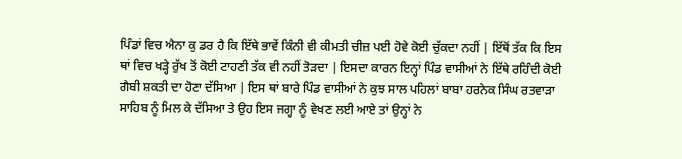ਪਿੰਡਾਂ ਵਿਚ ਐਨਾ ਕੁ ਡਰ ਹੈ ਕਿ ਇੱਥੇ ਭਾਵੇਂ ਕਿੰਨੀ ਵੀ ਕੀਮਤੀ ਚੀਜ਼ ਪਈ ਹੋਵੇ ਕੋਈ ਚੁੱਕਦਾ ਨਹੀਂ | ਇੱਥੋਂ ਤੱਕ ਕਿ ਇਸ ਥਾਂ ਵਿਚ ਖੜ੍ਹੇ ਰੁੱਖ ਤੋਂ ਕੋਈ ਟਾਹਣੀ ਤੱਕ ਵੀ ਨਹੀਂ ਤੋੜਦਾ | ਇਸਦਾ ਕਾਰਨ ਇਨ੍ਹਾਂ ਪਿੰਡ ਵਾਸੀਆਂ ਨੇ ਇੱਥੇ ਰਹਿੰਦੀ ਕੋਈ ਗੈਬੀ ਸ਼ਕਤੀ ਦਾ ਹੋਣਾ ਦੱਸਿਆ | ਇਸ ਥਾਂ ਬਾਰੇ ਪਿੰਡ ਵਾਸੀਆਂ ਨੇ ਕੁਝ ਸਾਲ ਪਹਿਲਾਂ ਬਾਬਾ ਹਰਨੇਕ ਸਿੰਘ ਰਤਵਾੜਾ ਸਾਹਿਬ ਨੂੰ ਮਿਲ ਕੇ ਦੱਸਿਆ ਤੇ ਉਹ ਇਸ ਜਗ੍ਹਾ ਨੂੰ ਵੇਖਣ ਲਈ ਆਏ ਤਾਂ ਉਨ੍ਹਾਂ ਨੇ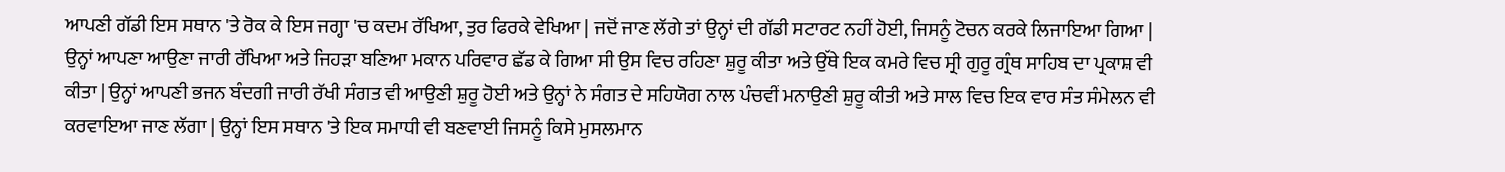ਆਪਣੀ ਗੱਡੀ ਇਸ ਸਥਾਨ 'ਤੇ ਰੋਕ ਕੇ ਇਸ ਜਗ੍ਹਾ 'ਚ ਕਦਮ ਰੱਖਿਆ, ਤੁਰ ਫਿਰਕੇ ਵੇਖਿਆ | ਜਦੋਂ ਜਾਣ ਲੱਗੇ ਤਾਂ ਉਨ੍ਹਾਂ ਦੀ ਗੱਡੀ ਸਟਾਰਟ ਨਹੀਂ ਹੋਈ, ਜਿਸਨੂੰ ਟੋਚਨ ਕਰਕੇ ਲਿਜਾਇਆ ਗਿਆ | ਉਨ੍ਹਾਂ ਆਪਣਾ ਆਉਣਾ ਜਾਰੀ ਰੱਖਿਆ ਅਤੇ ਜਿਹੜਾ ਬਣਿਆ ਮਕਾਨ ਪਰਿਵਾਰ ਛੱਡ ਕੇ ਗਿਆ ਸੀ ਉਸ ਵਿਚ ਰਹਿਣਾ ਸ਼ੁਰੂ ਕੀਤਾ ਅਤੇ ਉੱਥੇ ਇਕ ਕਮਰੇ ਵਿਚ ਸ੍ਰੀ ਗੁਰੂ ਗ੍ਰੰਥ ਸਾਹਿਬ ਦਾ ਪ੍ਰਕਾਸ਼ ਵੀ ਕੀਤਾ | ਉਨ੍ਹਾਂ ਆਪਣੀ ਭਜਨ ਬੰਦਗੀ ਜਾਰੀ ਰੱਖੀ ਸੰਗਤ ਵੀ ਆਉਣੀ ਸ਼ੁਰੂ ਹੋਈ ਅਤੇ ਉਨ੍ਹਾਂ ਨੇ ਸੰਗਤ ਦੇ ਸਹਿਯੋਗ ਨਾਲ ਪੰਚਵੀਂ ਮਨਾਉਣੀ ਸ਼ੁਰੂ ਕੀਤੀ ਅਤੇ ਸਾਲ ਵਿਚ ਇਕ ਵਾਰ ਸੰਤ ਸੰਮੇਲਨ ਵੀ ਕਰਵਾਇਆ ਜਾਣ ਲੱਗਾ | ਉਨ੍ਹਾਂ ਇਸ ਸਥਾਨ 'ਤੇ ਇਕ ਸਮਾਧੀ ਵੀ ਬਣਵਾਈ ਜਿਸਨੂੰ ਕਿਸੇ ਮੁਸਲਮਾਨ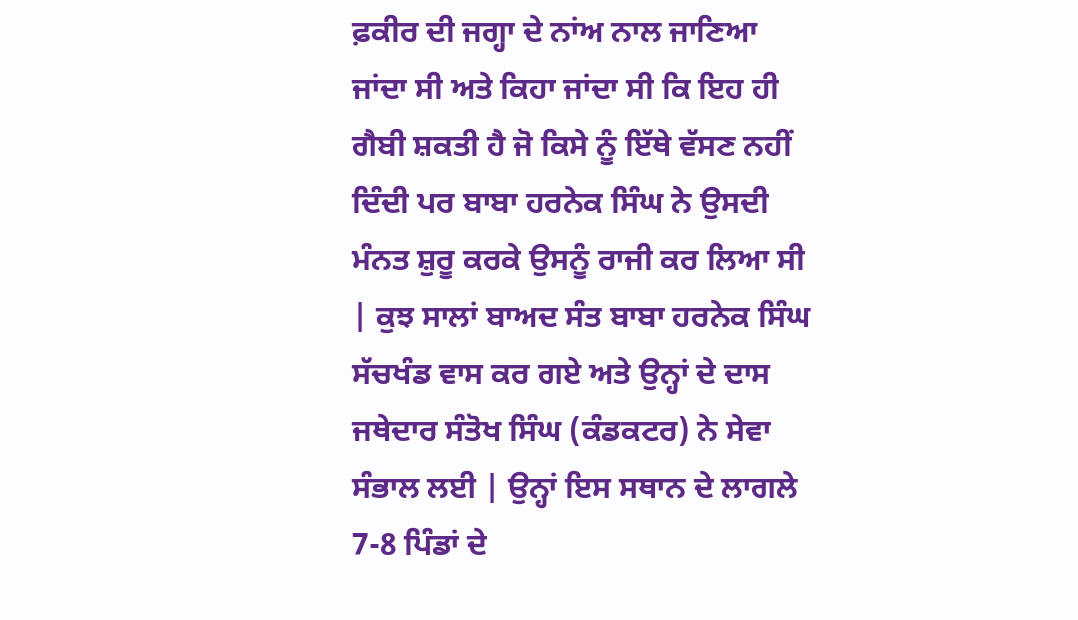ਫ਼ਕੀਰ ਦੀ ਜਗ੍ਹਾ ਦੇ ਨਾਂਅ ਨਾਲ ਜਾਣਿਆ ਜਾਂਦਾ ਸੀ ਅਤੇ ਕਿਹਾ ਜਾਂਦਾ ਸੀ ਕਿ ਇਹ ਹੀ ਗੈਬੀ ਸ਼ਕਤੀ ਹੈ ਜੋ ਕਿਸੇ ਨੂੰ ਇੱਥੇ ਵੱਸਣ ਨਹੀਂ ਦਿੰਦੀ ਪਰ ਬਾਬਾ ਹਰਨੇਕ ਸਿੰਘ ਨੇ ਉਸਦੀ ਮੰਨਤ ਸ਼ੁਰੂ ਕਰਕੇ ਉਸਨੂੰ ਰਾਜੀ ਕਰ ਲਿਆ ਸੀ | ਕੁਝ ਸਾਲਾਂ ਬਾਅਦ ਸੰਤ ਬਾਬਾ ਹਰਨੇਕ ਸਿੰਘ ਸੱਚਖੰਡ ਵਾਸ ਕਰ ਗਏ ਅਤੇ ਉਨ੍ਹਾਂ ਦੇ ਦਾਸ ਜਥੇਦਾਰ ਸੰਤੋਖ ਸਿੰਘ (ਕੰਡਕਟਰ) ਨੇ ਸੇਵਾ ਸੰਭਾਲ ਲਈ | ਉਨ੍ਹਾਂ ਇਸ ਸਥਾਨ ਦੇ ਲਾਗਲੇ 7-8 ਪਿੰਡਾਂ ਦੇ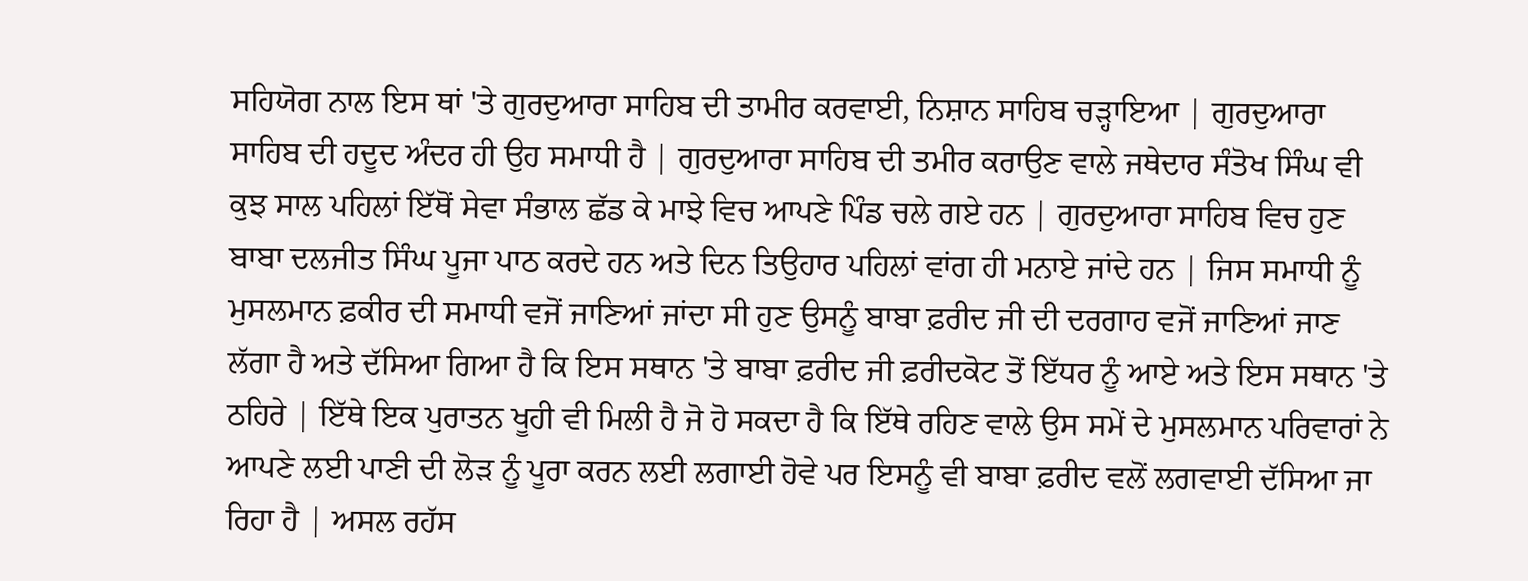ਸਹਿਯੋਗ ਨਾਲ ਇਸ ਥਾਂ 'ਤੇ ਗੁਰਦੁਆਰਾ ਸਾਹਿਬ ਦੀ ਤਾਮੀਰ ਕਰਵਾਈ, ਨਿਸ਼ਾਨ ਸਾਹਿਬ ਚੜ੍ਹਾਇਆ | ਗੁਰਦੁਆਰਾ ਸਾਹਿਬ ਦੀ ਹਦੂਦ ਅੰਦਰ ਹੀ ਉਹ ਸਮਾਧੀ ਹੈ | ਗੁਰਦੁਆਰਾ ਸਾਹਿਬ ਦੀ ਤਮੀਰ ਕਰਾਉਣ ਵਾਲੇ ਜਥੇਦਾਰ ਸੰਤੋਖ ਸਿੰਘ ਵੀ ਕੁਝ ਸਾਲ ਪਹਿਲਾਂ ਇੱਥੋਂ ਸੇਵਾ ਸੰਭਾਲ ਛੱਡ ਕੇ ਮਾਝੇ ਵਿਚ ਆਪਣੇ ਪਿੰਡ ਚਲੇ ਗਏ ਹਨ | ਗੁਰਦੁਆਰਾ ਸਾਹਿਬ ਵਿਚ ਹੁਣ ਬਾਬਾ ਦਲਜੀਤ ਸਿੰਘ ਪੂਜਾ ਪਾਠ ਕਰਦੇ ਹਨ ਅਤੇ ਦਿਨ ਤਿਉਹਾਰ ਪਹਿਲਾਂ ਵਾਂਗ ਹੀ ਮਨਾਏ ਜਾਂਦੇ ਹਨ | ਜਿਸ ਸਮਾਧੀ ਨੂੰ ਮੁਸਲਮਾਨ ਫ਼ਕੀਰ ਦੀ ਸਮਾਧੀ ਵਜੋਂ ਜਾਣਿਆਂ ਜਾਂਦਾ ਸੀ ਹੁਣ ਉਸਨੂੰ ਬਾਬਾ ਫ਼ਰੀਦ ਜੀ ਦੀ ਦਰਗਾਹ ਵਜੋਂ ਜਾਣਿਆਂ ਜਾਣ ਲੱਗਾ ਹੈ ਅਤੇ ਦੱਸਿਆ ਗਿਆ ਹੈ ਕਿ ਇਸ ਸਥਾਨ 'ਤੇ ਬਾਬਾ ਫ਼ਰੀਦ ਜੀ ਫ਼ਰੀਦਕੋਟ ਤੋਂ ਇੱਧਰ ਨੂੰ ਆਏ ਅਤੇ ਇਸ ਸਥਾਨ 'ਤੇ ਠਹਿਰੇ | ਇੱਥੇ ਇਕ ਪੁਰਾਤਨ ਖੂਹੀ ਵੀ ਮਿਲੀ ਹੈ ਜੋ ਹੋ ਸਕਦਾ ਹੈ ਕਿ ਇੱਥੇ ਰਹਿਣ ਵਾਲੇ ਉਸ ਸਮੇਂ ਦੇ ਮੁਸਲਮਾਨ ਪਰਿਵਾਰਾਂ ਨੇ ਆਪਣੇ ਲਈ ਪਾਣੀ ਦੀ ਲੋੜ ਨੂੰ ਪੂਰਾ ਕਰਨ ਲਈ ਲਗਾਈ ਹੋਵੇ ਪਰ ਇਸਨੂੰ ਵੀ ਬਾਬਾ ਫ਼ਰੀਦ ਵਲੋਂ ਲਗਵਾਈ ਦੱਸਿਆ ਜਾ ਰਿਹਾ ਹੈ | ਅਸਲ ਰਹੱਸ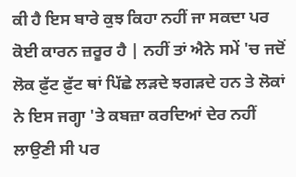ਕੀ ਹੈ ਇਸ ਬਾਰੇ ਕੁਝ ਕਿਹਾ ਨਹੀਂ ਜਾ ਸਕਦਾ ਪਰ ਕੋਈ ਕਾਰਨ ਜ਼ਰੂਰ ਹੈ | ਨਹੀਂ ਤਾਂ ਐਨੇ ਸਮੇਂ 'ਚ ਜਦੋਂ ਲੋਕ ਫ਼ੁੱਟ ਫ਼ੁੱਟ ਥਾਂ ਪਿੱਛੇ ਲੜਦੇ ਝਗੜਦੇ ਹਨ ਤੇ ਲੋਕਾਂ ਨੇ ਇਸ ਜਗ੍ਹਾ 'ਤੇ ਕਬਜ਼ਾ ਕਰਦਿਆਂ ਦੇਰ ਨਹੀਂ ਲਾਉਣੀ ਸੀ ਪਰ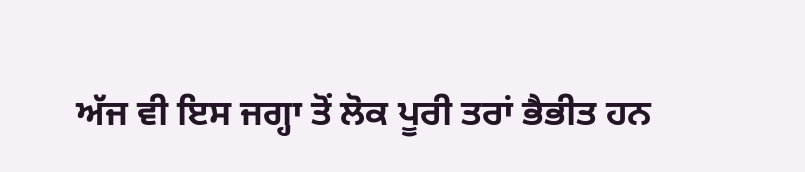ਅੱਜ ਵੀ ਇਸ ਜਗ੍ਹਾ ਤੋਂ ਲੋਕ ਪੂਰੀ ਤਰਾਂ ਭੈਭੀਤ ਹਨ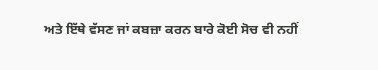ਅਤੇ ਇੱਥੇ ਵੱਸਣ ਜਾਂ ਕਬਜ਼ਾ ਕਰਨ ਬਾਰੇ ਕੋਈ ਸੋਚ ਵੀ ਨਹੀਂ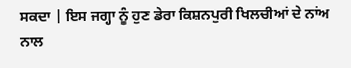ਸਕਦਾ | ਇਸ ਜਗ੍ਹਾ ਨੂੰ ਹੁਣ ਡੇਰਾ ਕਿਸ਼ਨਪੁਰੀ ਖਿਲਚੀਆਂ ਦੇ ਨਾਂਅ ਨਾਲ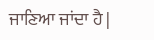ਜਾਣਿਆ ਜਾਂਦਾ ਹੈ |